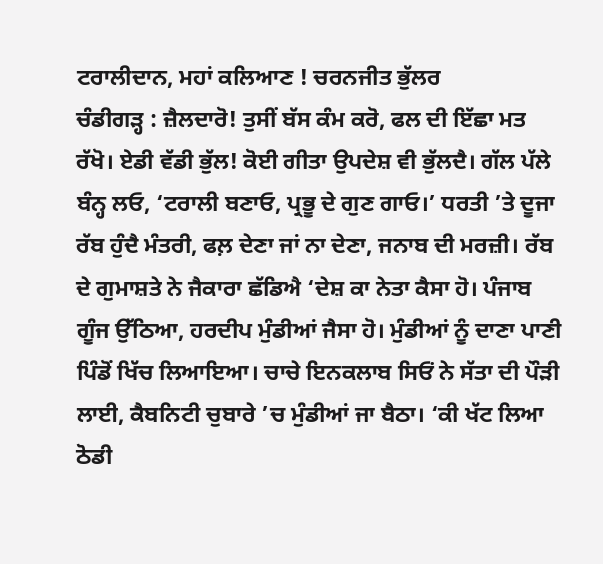ਟਰਾਲੀਦਾਨ, ਮਹਾਂ ਕਲਿਆਣ ! ਚਰਨਜੀਤ ਭੁੱਲਰ
ਚੰਡੀਗੜ੍ਹ : ਜ਼ੈਲਦਾਰੋ! ਤੁਸੀਂ ਬੱਸ ਕੰਮ ਕਰੋ, ਫਲ ਦੀ ਇੱਛਾ ਮਤ ਰੱਖੋ। ਏਡੀ ਵੱਡੀ ਭੁੱਲ! ਕੋਈ ਗੀਤਾ ਉਪਦੇਸ਼ ਵੀ ਭੁੱਲਦੈ। ਗੱਲ ਪੱਲੇ ਬੰਨ੍ਹ ਲਓ, ‘ਟਰਾਲੀ ਬਣਾਓ, ਪ੍ਰਭੂ ਦੇ ਗੁਣ ਗਾਓ।’ ਧਰਤੀ ’ਤੇ ਦੂਜਾ ਰੱਬ ਹੁੰਦੈ ਮੰਤਰੀ, ਫਲ਼ ਦੇਣਾ ਜਾਂ ਨਾ ਦੇਣਾ, ਜਨਾਬ ਦੀ ਮਰਜ਼ੀ। ਰੱਬ ਦੇ ਗੁਮਾਸ਼ਤੇ ਨੇ ਜੈਕਾਰਾ ਛੱਡਿਐ ‘ਦੇਸ਼ ਕਾ ਨੇਤਾ ਕੈਸਾ ਹੋ। ਪੰਜਾਬ ਗੂੰਜ ਉੱਠਿਆ, ਹਰਦੀਪ ਮੁੰਡੀਆਂ ਜੈਸਾ ਹੋ। ਮੁੰਡੀਆਂ ਨੂੰ ਦਾਣਾ ਪਾਣੀ ਪਿੰਡੋਂ ਖਿੱਚ ਲਿਆਇਆ। ਚਾਚੇ ਇਨਕਲਾਬ ਸਿਓਂ ਨੇ ਸੱਤਾ ਦੀ ਪੌੜੀ ਲਾਈ, ਕੈਬਨਿਟੀ ਚੁਬਾਰੇ ’ਚ ਮੁੰਡੀਆਂ ਜਾ ਬੈਠਾ। ‘ਕੀ ਖੱਟ ਲਿਆ ਠੋਡੀ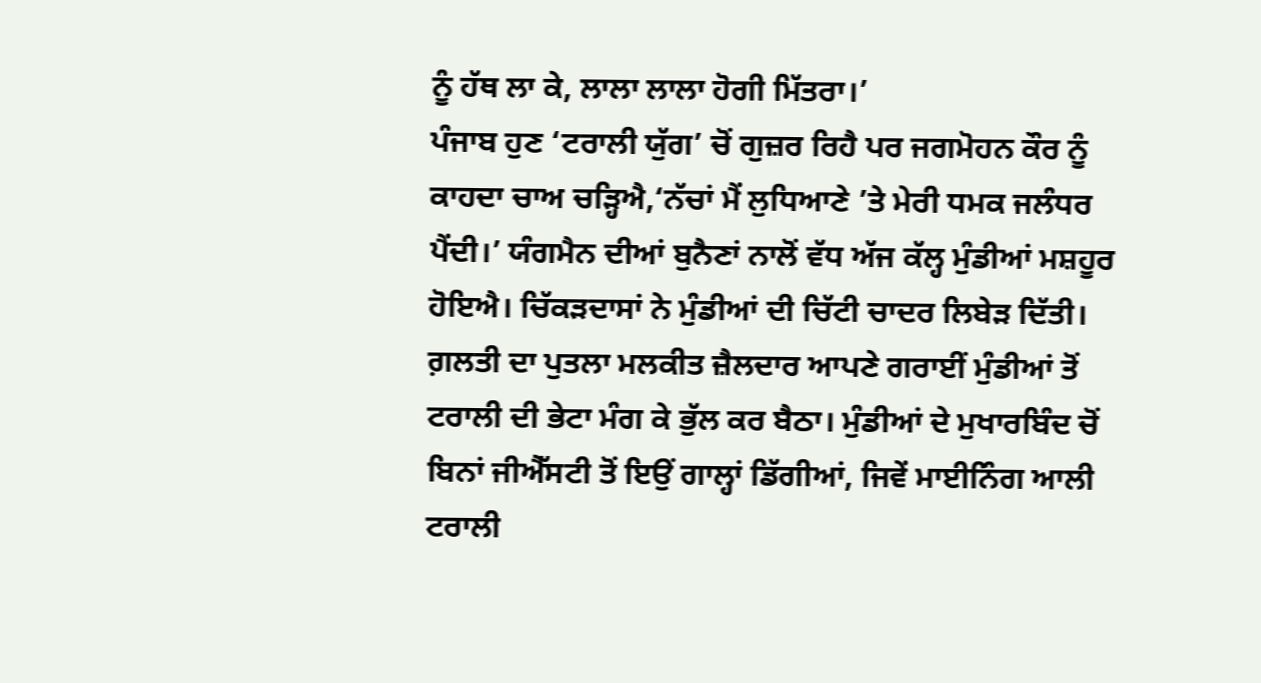ਨੂੰ ਹੱਥ ਲਾ ਕੇ, ਲਾਲਾ ਲਾਲਾ ਹੋਗੀ ਮਿੱਤਰਾ।’
ਪੰਜਾਬ ਹੁਣ ‘ਟਰਾਲੀ ਯੁੱਗ’ ਚੋਂ ਗੁਜ਼ਰ ਰਿਹੈ ਪਰ ਜਗਮੋਹਨ ਕੌਰ ਨੂੰ ਕਾਹਦਾ ਚਾਅ ਚੜ੍ਹਿਐ,‘ਨੱਚਾਂ ਮੈਂ ਲੁਧਿਆਣੇ ’ਤੇ ਮੇਰੀ ਧਮਕ ਜਲੰਧਰ ਪੈਂਦੀ।’ ਯੰਗਮੈਨ ਦੀਆਂ ਬੁਨੈਣਾਂ ਨਾਲੋਂ ਵੱਧ ਅੱਜ ਕੱਲ੍ਹ ਮੁੰਡੀਆਂ ਮਸ਼ਹੂਰ ਹੋਇਐ। ਚਿੱਕੜਦਾਸਾਂ ਨੇ ਮੁੰਡੀਆਂ ਦੀ ਚਿੱਟੀ ਚਾਦਰ ਲਿਬੇੜ ਦਿੱਤੀ। ਗ਼ਲਤੀ ਦਾ ਪੁਤਲਾ ਮਲਕੀਤ ਜ਼ੈਲਦਾਰ ਆਪਣੇ ਗਰਾਈਂ ਮੁੰਡੀਆਂ ਤੋਂ ਟਰਾਲੀ ਦੀ ਭੇਟਾ ਮੰਗ ਕੇ ਭੁੱਲ ਕਰ ਬੈਠਾ। ਮੁੰਡੀਆਂ ਦੇ ਮੁਖਾਰਬਿੰਦ ਚੋਂ ਬਿਨਾਂ ਜੀਐੱਸਟੀ ਤੋਂ ਇਉਂ ਗਾਲ੍ਹਾਂ ਡਿੱਗੀਆਂ, ਜਿਵੇਂ ਮਾਈਨਿੰਗ ਆਲੀ ਟਰਾਲੀ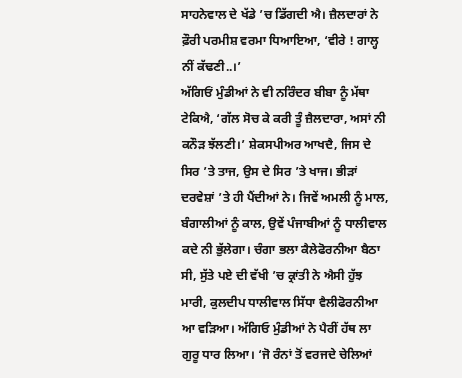ਸਾਹਨੇਵਾਲ ਦੇ ਖੱਡੇ ’ਚ ਡਿੱਗਦੀ ਐ। ਜ਼ੈਲਦਾਰਾਂ ਨੇ ਫ਼ੌਰੀ ਪਰਮੀਸ਼ ਵਰਮਾ ਧਿਆਇਆ, ‘ਵੀਰੇ ! ਗਾਲ੍ਹ ਨੀਂ ਕੱਢਣੀ..।’
ਅੱਗਿਓਂ ਮੁੰਡੀਆਂ ਨੇ ਵੀ ਨਰਿੰਦਰ ਬੀਬਾ ਨੂੰ ਮੱਥਾ ਟੇਕਿਐ, ‘ਗੱਲ ਸੋਚ ਕੇ ਕਰੀ ਤੂੰ ਜ਼ੈਲਦਾਰਾ, ਅਸਾਂ ਨੀ ਕਨੌੜ ਝੱਲਣੀ।’ ਸ਼ੇਕਸਪੀਅਰ ਆਖਦੈ, ਜਿਸ ਦੇ ਸਿਰ ’ਤੇ ਤਾਜ, ਉਸ ਦੇ ਸਿਰ ’ਤੇ ਖਾਜ। ਭੀੜਾਂ ਦਰਵੇਸ਼ਾਂ ’ਤੇ ਹੀ ਪੈਂਦੀਆਂ ਨੇ। ਜਿਵੇਂ ਅਮਲੀ ਨੂੰ ਮਾਲ, ਬੰਗਾਲੀਆਂ ਨੂੰ ਕਾਲ, ਉਵੇਂ ਪੰਜਾਬੀਆਂ ਨੂੰ ਧਾਲੀਵਾਲ ਕਦੇ ਨੀ ਭੁੱਲੇਗਾ। ਚੰਗਾ ਭਲਾ ਕੈਲੇਫੋਰਨੀਆ ਬੈਠਾ ਸੀ, ਸੁੱਤੇ ਪਏ ਦੀ ਵੱਖੀ ’ਚ ਕ੍ਰਾਂਤੀ ਨੇ ਐਸੀ ਹੁੱਝ ਮਾਰੀ, ਕੁਲਦੀਪ ਧਾਲੀਵਾਲ ਸਿੱਧਾ ਵੈਲੀਫੋਰਨੀਆ ਆ ਵੜਿਆ। ਅੱਗਿਓ ਮੁੰਡੀਆਂ ਨੇ ਪੈਰੀਂ ਹੱਥ ਲਾ ਗੁਰੂ ਧਾਰ ਲਿਆ। ‘ਜੋ ਰੰਨਾਂ ਤੋਂ ਵਰਜਦੇ ਚੇਲਿਆਂ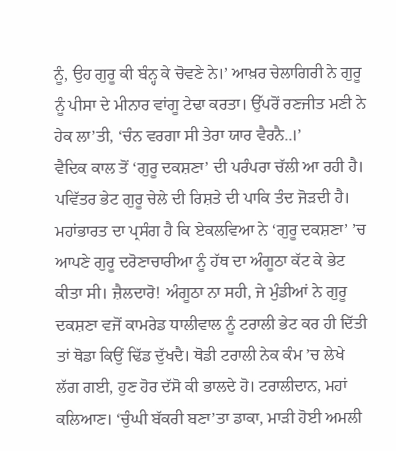ਨੂੰ, ਉਹ ਗੁਰੂ ਕੀ ਬੰਨ੍ਹ ਕੇ ਚੋਵਣੇ ਨੇ।’ ਆਖ਼ਰ ਚੇਲਾਗਿਰੀ ਨੇ ਗੁਰੂ ਨੂੰ ਪੀਸਾ ਦੇ ਮੀਨਾਰ ਵਾਂਗੂ ਟੇਢਾ ਕਰਤਾ। ਉੱਪਰੋਂ ਰਣਜੀਤ ਮਣੀ ਨੇ ਹੇਕ ਲਾ’ਤੀ, ‘ਚੰਨ ਵਰਗਾ ਸੀ ਤੇਰਾ ਯਾਰ ਵੈਰਨੈ..।’
ਵੈਦਿਕ ਕਾਲ ਤੋਂ ‘ਗੁਰੂ ਦਕਸ਼ਣਾ’ ਦੀ ਪਰੰਪਰਾ ਚੱਲੀ ਆ ਰਹੀ ਹੈ। ਪਵਿੱਤਰ ਭੇਟ ਗੁਰੂ ਚੇਲੇ ਦੀ ਰਿਸ਼ਤੇ ਦੀ ਪਾਕਿ ਤੰਦ ਜੋੜਦੀ ਹੈ। ਮਹਾਂਭਾਰਤ ਦਾ ਪ੍ਰਸੰਗ ਹੈ ਕਿ ਏਕਲਵਿਆ ਨੇ ‘ਗੁਰੂ ਦਕਸ਼ਣਾ’ ’ਚ ਆਪਣੇ ਗੁਰੂ ਦਰੋਣਾਚਾਰੀਆ ਨੂੰ ਹੱਥ ਦਾ ਅੰਗੂਠਾ ਕੱਟ ਕੇ ਭੇਟ ਕੀਤਾ ਸੀ। ਜ਼ੈਲਦਾਰੋ! ਅੰਗੂਠਾ ਨਾ ਸਹੀ, ਜੇ ਮੁੰਡੀਆਂ ਨੇ ਗੁਰੂ ਦਕਸ਼ਣਾ ਵਜੋਂ ਕਾਮਰੇਡ ਧਾਲੀਵਾਲ ਨੂੰ ਟਰਾਲੀ ਭੇਟ ਕਰ ਹੀ ਦਿੱਤੀ ਤਾਂ ਥੋਡਾ ਕਿਉਂ ਢਿੱਡ ਦੁੱਖਦੈ। ਥੋਡੀ ਟਰਾਲੀ ਨੇਕ ਕੰਮ ’ਚ ਲੇਖੇ ਲੱਗ ਗਈ, ਹੁਣ ਹੋਰ ਦੱਸੋ ਕੀ ਭਾਲਦੇ ਹੋ। ਟਰਾਲੀਦਾਨ, ਮਹਾਂ ਕਲਿਆਣ। ‘ਚੁੰਘੀ ਬੱਕਰੀ ਬਣਾ’ਤਾ ਡਾਕਾ, ਮਾੜੀ ਹੋਈ ਅਮਲੀ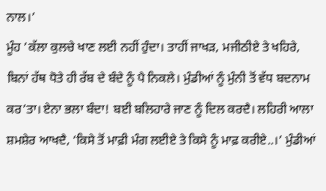ਨਾਲ।’
ਮੂੰਹ ’ਕੱਲਾ ਕੁਲਚੇ ਖਾਣ ਲਈ ਨਹੀਂ ਹੁੰਦਾ। ਤਾਹੀਂ ਜਾਖੜ, ਮਜੀਠੀਏ ਤੇ ਖਹਿਰੇ, ਬਿਨਾਂ ਹੱਥ ਧੋਤੇ ਹੀ ਰੱਬ ਦੇ ਬੰਦੇ ਨੂੰ ਪੈ ਨਿਕਲੇ। ਮੁੰਡੀਆਂ ਨੂੰ ਮੁੰਨੀ ਤੋਂ ਵੱਧ ਬਦਨਾਮ ਕਰ’ਤਾ। ਏਨਾ ਭਲਾ ਬੰਦਾ! ਬਈ ਬਲਿਹਾਰੇ ਜਾਣ ਨੂੰ ਦਿਲ ਕਰਦੈ। ਲਹਿਰੀ ਆਲਾ ਸ਼ਮਸ਼ੇਰ ਆਖਦੈ, ‘ਕਿਸੇ ਤੋਂ ਮਾਫ਼ੀ ਮੰਗ ਲਈਏ ਤੇ ਕਿਸੇ ਨੂੰ ਮਾਫ਼ ਕਰੀਏ..।’ ਮੁੰਡੀਆਂ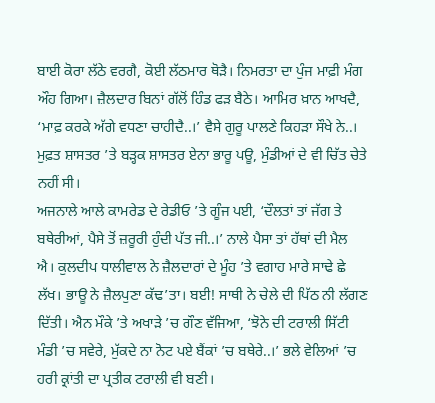ਬਾਈ ਕੋਰਾ ਲੱਠੇ ਵਰਗੈ, ਕੋਈ ਲੱਠਮਾਰ ਥੋੜੈ। ਨਿਮਰਤਾ ਦਾ ਪੁੰਜ ਮਾਫ਼ੀ ਮੰਗ ਔਹ ਗਿਆ। ਜ਼ੈਲਦਾਰ ਬਿਨਾਂ ਗੱਲੋਂ ਹਿੰਡ ਫੜ ਬੈਠੇ। ਆਮਿਰ ਖ਼ਾਨ ਆਖਦੈ, ‘ਮਾਫ਼ ਕਰਕੇ ਅੱਗੇ ਵਧਣਾ ਚਾਹੀਦੈ..।’ ਵੈਸੇ ਗੁਰੂ ਪਾਲਣੇ ਕਿਹੜਾ ਸੌਖੇ ਨੇ..। ਮੁਫ਼ਤ ਸ਼ਾਸਤਰ ’ਤੇ ਬੜ੍ਹਕ ਸ਼ਾਸਤਰ ਏਨਾ ਭਾਰੂ ਪਊ, ਮੁੰਡੀਆਂ ਦੇ ਵੀ ਚਿੱਤ ਚੇਤੇ ਨਹੀਂ ਸੀ।
ਅਜਨਾਲੇ ਆਲੇ ਕਾਮਰੇਡ ਦੇ ਰੇਡੀਓ ’ਤੇ ਗੂੰਜ ਪਈ, ‘ਦੌਲਤਾਂ ਤਾਂ ਜੱਗ ਤੇ ਬਥੇਰੀਆਂ, ਪੈਸੇ ਤੋਂ ਜ਼ਰੂਰੀ ਹੁੰਦੀ ਪੱਤ ਜੀ..।’ ਨਾਲੇ ਪੈਸਾ ਤਾਂ ਹੱਥਾਂ ਦੀ ਮੈਲ ਐ। ਕੁਲਦੀਪ ਧਾਲੀਵਾਲ ਨੇ ਜ਼ੈਲਦਾਰਾਂ ਦੇ ਮੂੰਹ ’ਤੇ ਵਗਾਹ ਮਾਰੇ ਸਾਢੇ ਛੇ ਲੱਖ। ਭਾਊ ਨੇ ਜ਼ੈਲਪੁਣਾ ਕੱਢ’ਤਾ। ਬਈ! ਸਾਥੀ ਨੇ ਚੇਲੇ ਦੀ ਪਿੱਠ ਨੀ ਲੱਗਣ ਦਿੱਤੀ। ਐਨ ਮੌਕੇ ’ਤੇ ਅਖਾੜੇ ’ਚ ਗੌਣ ਵੱਜਿਆ, ‘ਝੋਨੇ ਦੀ ਟਰਾਲੀ ਸਿੱਟੀ ਮੰਡੀ ’ਚ ਸਵੇਰੇ, ਮੁੱਕਦੇ ਨਾ ਨੋਟ ਪਏ ਬੈਂਕਾਂ ’ਚ ਬਥੇਰੇ..।’ ਭਲੇ ਵੇਲਿਆਂ ’ਚ ਹਰੀ ਕ੍ਰਾਂਤੀ ਦਾ ਪ੍ਰਤੀਕ ਟਰਾਲੀ ਵੀ ਬਣੀ।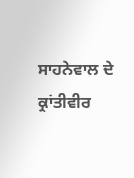ਸਾਹਨੇਵਾਲ ਦੇ ਕ੍ਰਾਂਤੀਵੀਰ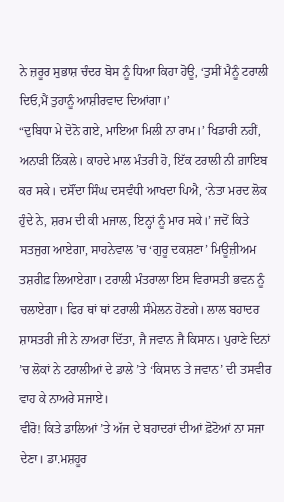ਨੇ ਜ਼ਰੂਰ ਸੁਭਾਸ਼ ਚੰਦਰ ਬੋਸ ਨੂੰ ਧਿਆ ਕਿਹਾ ਹੋਊ, ‘ਤੁਸੀਂ ਮੈਨੂੰ ਟਰਾਲੀ ਦਿਓ,ਮੈਂ ਤੁਹਾਨੂੰ ਆਸ਼ੀਰਵਾਦ ਦਿਆਂਗਾ।’
“ਦੁਬਿਧਾ ਮੇ ਦੋਨੋ ਗਏ, ਮਾਇਆ ਮਿਲੀ ਨਾ ਰਾਮ।’ ਖਿਡਾਰੀ ਨਹੀਂ, ਅਨਾੜੀ ਨਿੱਕਲੇ। ਕਾਹਦੇ ਮਾਲ ਮੰਤਰੀ ਹੋ, ਇੱਕ ਟਰਾਲੀ ਨੀ ਗ਼ਾਇਬ ਕਰ ਸਕੇ। ਦਸੌਂਦਾ ਸਿੰਘ ਦਸਵੰਧੀ ਆਖਦਾ ਪਿਐ, ‘ਨੇਤਾ ਮਰਦ ਲੋਕ ਹੁੰਦੇ ਨੇ, ਸ਼ਰਮ ਦੀ ਕੀ ਮਜਾਲ, ਇਨ੍ਹਾਂ ਨੂੰ ਮਾਰ ਸਕੇ।’ ਜਦੋਂ ਕਿਤੇ ਸਤਜੁਗ ਆਏਗਾ, ਸਾਹਨੇਵਾਲ ’ਚ ‘ਗੁਰੂ ਦਕਸ਼ਣਾ’ ਮਿਊਜ਼ੀਅਮ ਤਸ਼ਰੀਫ਼ ਲਿਆਏਗਾ। ਟਰਾਲੀ ਮੰਤਰਾਲਾ ਇਸ ਵਿਰਾਸਤੀ ਭਵਨ ਨੂੰ ਚਲਾਏਗਾ। ਫਿਰ ਥਾਂ ਥਾਂ ਟਰਾਲੀ ਸੰਮੇਲਨ ਹੋਣਗੇ। ਲਾਲ ਬਹਾਦਰ ਸ਼ਾਸਤਰੀ ਜੀ ਨੇ ਨਾਅਰਾ ਦਿੱਤਾ, ਜੈ ਜਵਾਨ ਜੈ ਕਿਸਾਨ। ਪੁਰਾਣੇ ਦਿਨਾਂ ’ਚ ਲੋਕਾਂ ਨੇ ਟਰਾਲੀਆਂ ਦੇ ਡਾਲੇ ’ਤੇ ‘ਕਿਸਾਨ ਤੇ ਜਵਾਨ’ ਦੀ ਤਸਵੀਰ ਵਾਹ ਕੇ ਨਾਅਰੇ ਸਜਾਏ।
ਵੀਰੋ! ਕਿਤੇ ਡਾਲਿਆਂ ’ਤੇ ਅੱਜ ਦੇ ਬਹਾਦਰਾਂ ਦੀਆਂ ਫ਼ੋਟੋਆਂ ਨਾ ਸਜਾ ਦੇਣਾ। ਡਾ.ਮਸ਼ਹੂਰ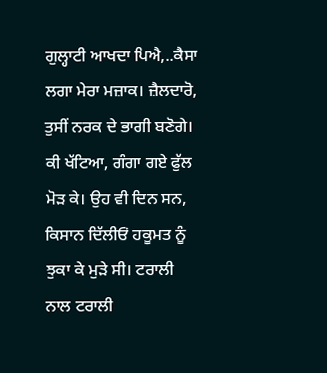ਗੁਲ੍ਹਾਟੀ ਆਖਦਾ ਪਿਐ,..ਕੈਸਾ ਲਗਾ ਮੇਰਾ ਮਜ਼ਾਕ। ਜ਼ੈਲਦਾਰੋ, ਤੁਸੀਂ ਨਰਕ ਦੇ ਭਾਗੀ ਬਣੋਗੇ। ਕੀ ਖੱਟਿਆ, ਗੰਗਾ ਗਏ ਫੁੱਲ ਮੋੜ ਕੇ। ਉਹ ਵੀ ਦਿਨ ਸਨ, ਕਿਸਾਨ ਦਿੱਲੀਓਂ ਹਕੂਮਤ ਨੂੰ ਝੁਕਾ ਕੇ ਮੁੜੇ ਸੀ। ਟਰਾਲੀ ਨਾਲ ਟਰਾਲੀ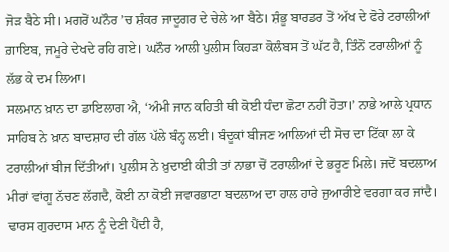ਜੋੜ ਬੈਠੇ ਸੀ। ਮਗਰੋਂ ਘਨੌਰ ’ਚ ਸ਼ੰਕਰ ਜਾਦੂਗਰ ਦੇ ਚੇਲੇ ਆ ਬੈਠੇ। ਸ਼ੰਭੂ ਬਾਰਡਰ ਤੋਂ ਅੱਖ ਦੇ ਫੋਰੇ ਟਰਾਲੀਆਂ ਗ਼ਾਇਬ, ਜਮੂਰੇ ਦੇਖਦੇ ਰਹਿ ਗਏ। ਘਨੌਰ ਆਲੀ ਪੁਲੀਸ ਕਿਹੜਾ ਕੋਲੰਬਸ ਤੋਂ ਘੱਟ ਹੈ, ਤਿੰਨੋਂ ਟਰਾਲੀਆਂ ਨੂੰ ਲੱਭ ਕੇ ਦਮ ਲਿਆ।
ਸਲਮਾਨ ਖ਼ਾਨ ਦਾ ਡਾਇਲਾਗ ਐ, ‘ਅੰਮੀ ਜਾਨ ਕਹਿਤੀ ਥੀ ਕੋਈ ਧੰਦਾ ਛੋਟਾ ਨਹੀਂ ਹੋਤਾ।’ ਨਾਭੇ ਆਲੇ ਪ੍ਰਧਾਨ ਸਾਹਿਬ ਨੇ ਖ਼ਾਨ ਬਾਦਸ਼ਾਹ ਦੀ ਗੱਲ ਪੱਲੇ ਬੰਨ੍ਹ ਲਈ। ਬੰਦੂਕਾਂ ਬੀਜਣ ਆਲਿਆਂ ਦੀ ਸੋਚ ਦਾ ਟਿੱਕਾ ਲਾ ਕੇ ਟਰਾਲੀਆਂ ਬੀਜ ਦਿੱਤੀਆਂ। ਪੁਲੀਸ ਨੇ ਖ਼ੁਦਾਈ ਕੀਤੀ ਤਾਂ ਨਾਭਾ ਚੋਂ ਟਰਾਲੀਆਂ ਦੇ ਭਰੂਣ ਮਿਲੇ। ਜਦੋਂ ਬਦਲਾਅ ਮੀਰਾਂ ਵਾਂਗੂ ਨੱਚਣ ਲੱਗਦੈ, ਕੋਈ ਨਾ ਕੋਈ ਜਵਾਰਭਾਟਾ ਬਦਲਾਅ ਦਾ ਹਾਲ ਹਾਰੇ ਜੁਆਰੀਏ ਵਰਗਾ ਕਰ ਜਾਂਦੈ। ਢਾਰਸ ਗੁਰਦਾਸ ਮਾਨ ਨੂੰ ਦੇਣੀ ਪੈਂਦੀ ਹੈ,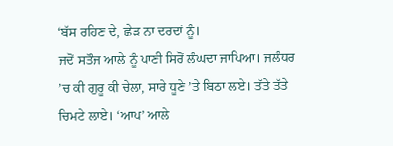‘ਬੱਸ ਰਹਿਣ ਦੇ, ਛੇੜ ਨਾ ਦਰਦਾਂ ਨੂੰ।
ਜਦੋਂ ਸਤੌਜ ਆਲੇ ਨੂੰ ਪਾਣੀ ਸਿਰੋਂ ਲੰਘਦਾ ਜਾਪਿਆ। ਜਲੰਧਰ ’ਚ ਕੀ ਗੁਰੂ ਕੀ ਚੇਲਾ, ਸਾਰੇ ਧੂਣੇ ’ਤੇ ਬਿਠਾ ਲਏ। ਤੱਤੇ ਤੱਤੇ ਚਿਮਟੇ ਲਾਏ। ‘ਆਪ’ ਆਲੇ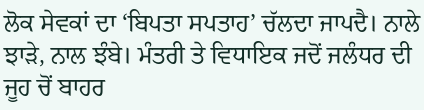ਲੋਕ ਸੇਵਕਾਂ ਦਾ ‘ਬਿਪਤਾ ਸਪਤਾਹ’ ਚੱਲਦਾ ਜਾਪਦੈ। ਨਾਲੇ ਝਾੜੇ, ਨਾਲ ਝੰਬੇ। ਮੰਤਰੀ ਤੇ ਵਿਧਾਇਕ ਜਦੋਂ ਜਲੰਧਰ ਦੀ ਜੂਹ ਚੋਂ ਬਾਹਰ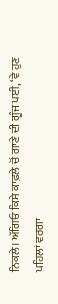ਨਿਕਲੇ। ਅੱਗਿਓ ਕਿਸੇ ਕਾਫ਼ਲੇ ਚੋਂ ਗਾਣੇ ਦੀ ਗੂੰਜ ਪਈ, ‘ਵੇ ਹੁਣ ਪਹਿਲਾਂ ਵਰਗਾ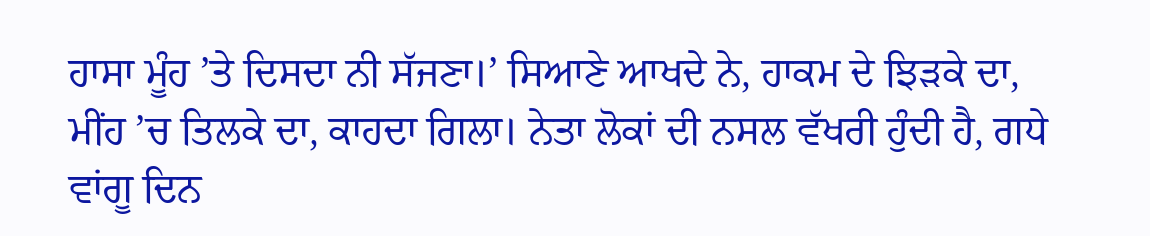ਹਾਸਾ ਮੂੰਹ ’ਤੇ ਦਿਸਦਾ ਨੀ ਸੱਜਣਾ।’ ਸਿਆਣੇ ਆਖਦੇ ਨੇ, ਹਾਕਮ ਦੇ ਝਿੜਕੇ ਦਾ, ਮੀਂਹ ’ਚ ਤਿਲਕੇ ਦਾ, ਕਾਹਦਾ ਗਿਲਾ। ਨੇਤਾ ਲੋਕਾਂ ਦੀ ਨਸਲ ਵੱਖਰੀ ਹੁੰਦੀ ਹੈ, ਗਧੇ ਵਾਂਗੂ ਦਿਨ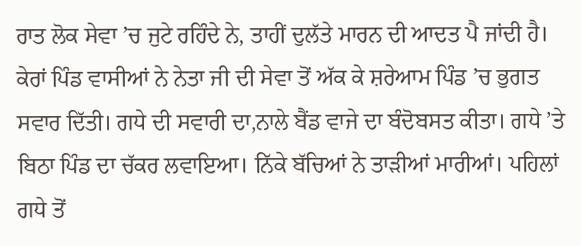ਰਾਤ ਲੋਕ ਸੇਵਾ ’ਚ ਜੁਟੇ ਰਹਿੰਦੇ ਨੇ, ਤਾਹੀਂ ਦੁਲੱਤੇ ਮਾਰਨ ਦੀ ਆਦਤ ਪੈ ਜਾਂਦੀ ਹੈ।
ਕੇਰਾਂ ਪਿੰਡ ਵਾਸੀਆਂ ਨੇ ਨੇਤਾ ਜੀ ਦੀ ਸੇਵਾ ਤੋਂ ਅੱਕ ਕੇ ਸ਼ਰੇਆਮ ਪਿੰਡ ’ਚ ਭੁਗਤ ਸਵਾਰ ਦਿੱਤੀ। ਗਧੇ ਦੀ ਸਵਾਰੀ ਦਾ,ਨਾਲੇ ਬੈਂਡ ਵਾਜੇ ਦਾ ਬੰਦੋਬਸਤ ਕੀਤਾ। ਗਧੇ ’ਤੇ ਬਿਠਾ ਪਿੰਡ ਦਾ ਚੱਕਰ ਲਵਾਇਆ। ਨਿੱਕੇ ਬੱਚਿਆਂ ਨੇ ਤਾੜੀਆਂ ਮਾਰੀਆਂ। ਪਹਿਲਾਂ ਗਧੇ ਤੋਂ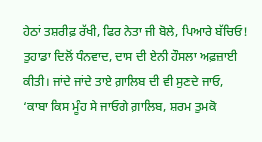ਹੇਠਾਂ ਤਸ਼ਰੀਫ਼ ਰੱਖੀ, ਫਿਰ ਨੇਤਾ ਜੀ ਬੋਲੇ, ਪਿਆਰੇ ਬੱਚਿਓ! ਤੁਹਾਡਾ ਦਿਲੋਂ ਧੰਨਵਾਦ, ਦਾਸ ਦੀ ਏਨੀ ਹੌਸਲਾ ਅਫ਼ਜ਼ਾਈ ਕੀਤੀ। ਜਾਂਦੇ ਜਾਂਦੇ ਤਾਏ ਗ਼ਾਲਿਬ ਦੀ ਵੀ ਸੁਣਦੇ ਜਾਓ, ‘ਕਾਬਾ ਕਿਸ ਮੂੰਹ ਸੇ ਜਾਓਗੇ ਗ਼ਾਲਿਬ, ਸ਼ਰਮ ਤੁਮਕੋ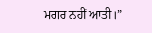ਮਗਰ ਨਹੀਂ ਆਤੀ।”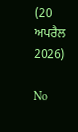(20 ਅਪਰੈਲ 2026)

No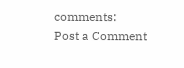comments:
Post a Comment